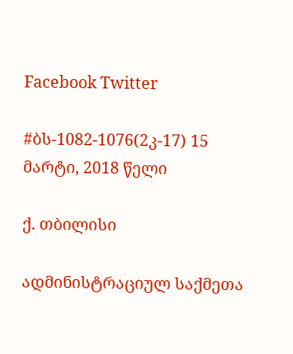Facebook Twitter

#ბს-1082-1076(2კ-17) 15 მარტი, 2018 წელი

ქ. თბილისი

ადმინისტრაციულ საქმეთა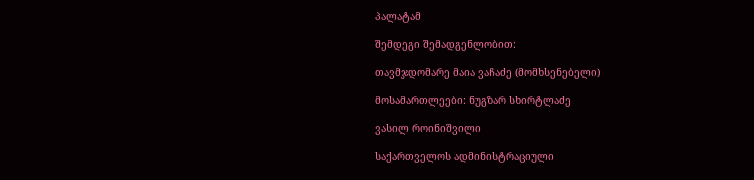პალატამ

შემდეგი შემადგენლობით:

თავმჯდომარე მაია ვაჩაძე (მომხსენებელი)

მოსამართლეები: ნუგზარ სხირტლაძე

ვასილ როინიშვილი

საქართველოს ადმინისტრაციული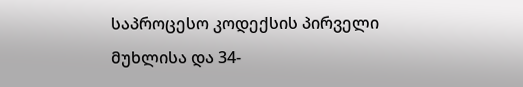საპროცესო კოდექსის პირველი მუხლისა და 34-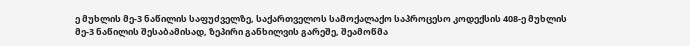ე მუხლის მე-3 ნაწილის საფუძველზე, საქართველოს სამოქალაქო საპროცესო კოდექსის 408-ე მუხლის მე-3 ნაწილის შესაბამისად, ზეპირი განხილვის გარეშე, შეამოწმა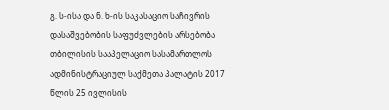გ. ს-ისა და ნ. ხ-ის საკასაციო საჩივრის დასაშვებობის საფუძვლების არსებობა თბილისის სააპელაციო სასამართლოს ადმინისტრაციულ საქმეთა პალატის 2017 წლის 25 ივლისის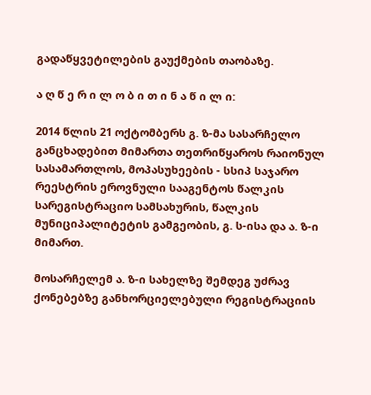გადაწყვეტილების გაუქმების თაობაზე.

ა ღ წ ე რ ი ლ ო ბ ი თ ი ნ ა წ ი ლ ი:

2014 წლის 21 ოქტომბერს გ. ზ-მა სასარჩელო განცხადებით მიმართა თეთრიწყაროს რაიონულ სასამართლოს, მოპასუხეების - სსიპ საჯარო რეესტრის ეროვნული სააგენტოს წალკის სარეგისტრაციო სამსახურის, წალკის მუნიციპალიტეტის გამგეობის, გ. ს-ისა და ა. ზ-ი მიმართ.

მოსარჩელემ ა. ზ-ი სახელზე შემდეგ უძრავ ქონებებზე განხორციელებული რეგისტრაციის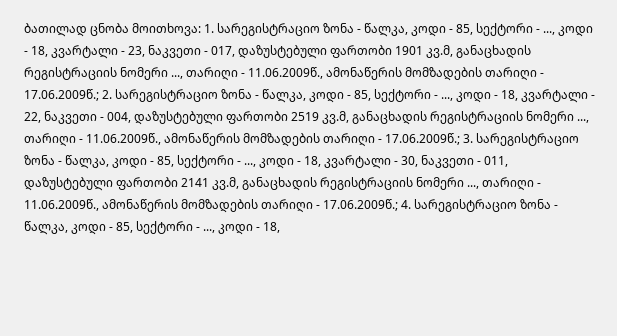ბათილად ცნობა მოითხოვა: 1. სარეგისტრაციო ზონა - წალკა, კოდი - 85, სექტორი - ..., კოდი - 18, კვარტალი - 23, ნაკვეთი - 017, დაზუსტებული ფართობი 1901 კვ.მ, განაცხადის რეგისტრაციის ნომერი ..., თარიღი - 11.06.2009წ., ამონაწერის მომზადების თარიღი - 17.06.2009წ.; 2. სარეგისტრაციო ზონა - წალკა, კოდი - 85, სექტორი - ..., კოდი - 18, კვარტალი - 22, ნაკვეთი - 004, დაზუსტებული ფართობი 2519 კვ.მ, განაცხადის რეგისტრაციის ნომერი ..., თარიღი - 11.06.2009წ., ამონაწერის მომზადების თარიღი - 17.06.2009წ.; 3. სარეგისტრაციო ზონა - წალკა, კოდი - 85, სექტორი - ..., კოდი - 18, კვარტალი - 30, ნაკვეთი - 011, დაზუსტებული ფართობი 2141 კვ.მ, განაცხადის რეგისტრაციის ნომერი ..., თარიღი - 11.06.2009წ., ამონაწერის მომზადების თარიღი - 17.06.2009წ.; 4. სარეგისტრაციო ზონა - წალკა, კოდი - 85, სექტორი - ..., კოდი - 18,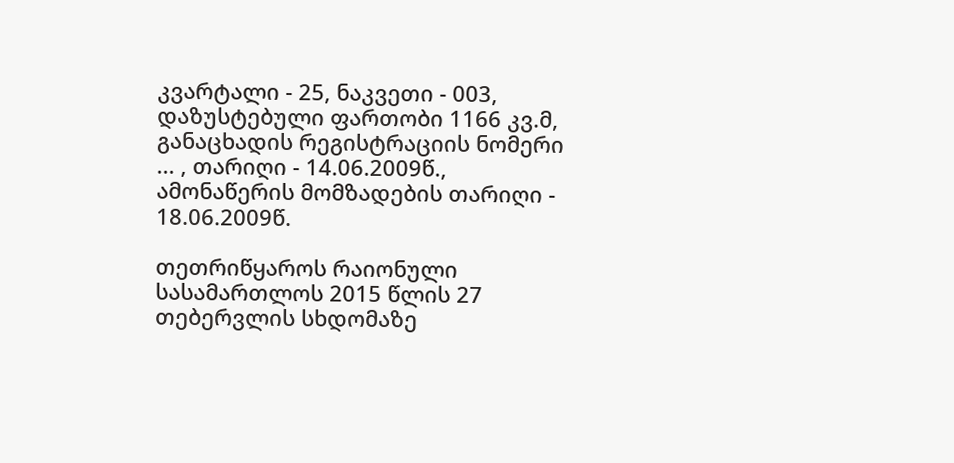კვარტალი - 25, ნაკვეთი - 003, დაზუსტებული ფართობი 1166 კვ.მ, განაცხადის რეგისტრაციის ნომერი ... , თარიღი - 14.06.2009წ., ამონაწერის მომზადების თარიღი - 18.06.2009წ.

თეთრიწყაროს რაიონული სასამართლოს 2015 წლის 27 თებერვლის სხდომაზე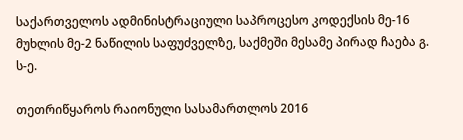საქართველოს ადმინისტრაციული საპროცესო კოდექსის მე-16 მუხლის მე-2 ნაწილის საფუძველზე, საქმეში მესამე პირად ჩაება გ. ს-ე.

თეთრიწყაროს რაიონული სასამართლოს 2016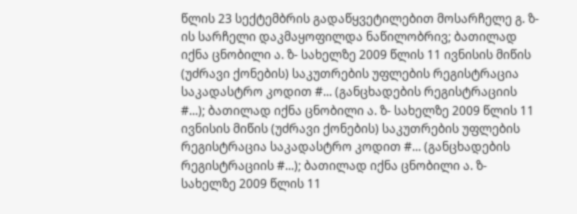წლის 23 სექტემბრის გადაწყვეტილებით მოსარჩელე გ. ზ-ის სარჩელი დაკმაყოფილდა ნაწილობრივ; ბათილად იქნა ცნობილი ა. ზ- სახელზე 2009 წლის 11 ივნისის მიწის (უძრავი ქონების) საკუთრების უფლების რეგისტრაცია საკადასტრო კოდით #... (განცხადების რეგისტრაციის #...); ბათილად იქნა ცნობილი ა. ზ- სახელზე 2009 წლის 11 ივნისის მიწის (უძრავი ქონების) საკუთრების უფლების რეგისტრაცია საკადასტრო კოდით #... (განცხადების რეგისტრაციის #...); ბათილად იქნა ცნობილი ა. ზ- სახელზე 2009 წლის 11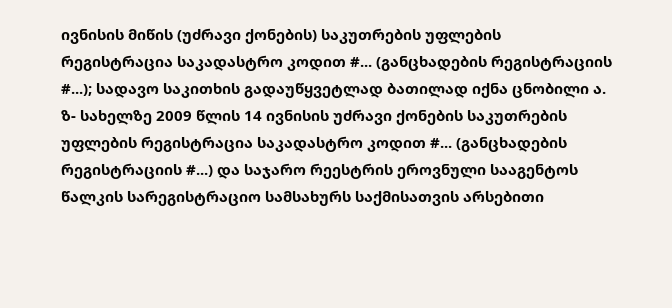ივნისის მიწის (უძრავი ქონების) საკუთრების უფლების რეგისტრაცია საკადასტრო კოდით #... (განცხადების რეგისტრაციის #...); სადავო საკითხის გადაუწყვეტლად ბათილად იქნა ცნობილი ა. ზ- სახელზე 2009 წლის 14 ივნისის უძრავი ქონების საკუთრების უფლების რეგისტრაცია საკადასტრო კოდით #... (განცხადების რეგისტრაციის #...) და საჯარო რეესტრის ეროვნული სააგენტოს წალკის სარეგისტრაციო სამსახურს საქმისათვის არსებითი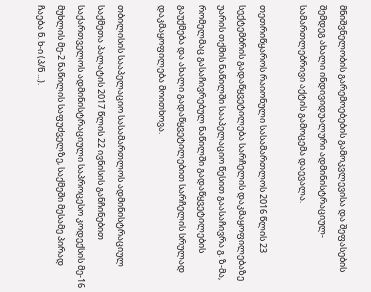მნიშვნელობის გარემოებების გამოკვლევისა და შეფასების შემდეგ ახალი ინდივიდუალური ადმინისტრაციულ-სამართლებრივი აქტის გამოცემა დაევალა.

თეთრიწყაროს რაიონული სასამართლოს 2016 წლის 23 სექტემბრის გადაწყვეტილება სარჩელის დაკმაყოფილებაზე უარის თქმის ნაწილში სააპელაციო წესით გაასაჩივრა გ. ზ-მა, რომელმაც გასაჩივრებულ ნაწილში გადაწყვეტილების გაუქმება და ახალი გადაწყვეტილებით სარჩელის სრულად დაკმაყოფილება მოითხოვა.

თბილისის სააპელაციო სასამართლოს ადმინისტრაციულ საქმეთა პალატის 2017 წლის 22 ივნისის განჩინებით საქართველოს ადმინისტრაციული საპროცესო კოდექსის მე-16 მუხლის მე-2 ნაწილის საფუძველზე, საქმეში მესამე პირად ჩაება ნ. ხ-ი (პ/ნ ...).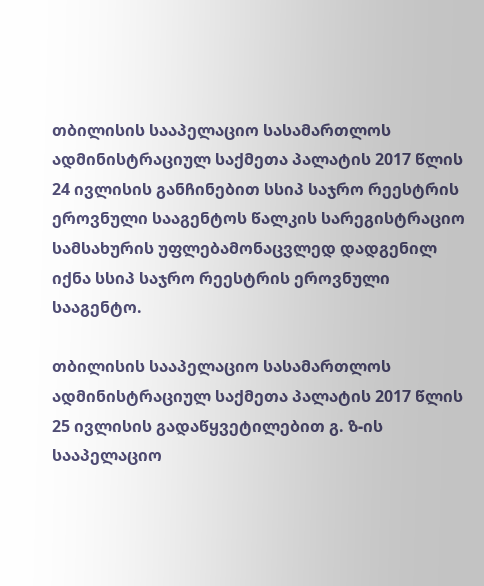თბილისის სააპელაციო სასამართლოს ადმინისტრაციულ საქმეთა პალატის 2017 წლის 24 ივლისის განჩინებით სსიპ საჯრო რეესტრის ეროვნული სააგენტოს წალკის სარეგისტრაციო სამსახურის უფლებამონაცვლედ დადგენილ იქნა სსიპ საჯრო რეესტრის ეროვნული სააგენტო.

თბილისის სააპელაციო სასამართლოს ადმინისტრაციულ საქმეთა პალატის 2017 წლის 25 ივლისის გადაწყვეტილებით გ. ზ-ის სააპელაციო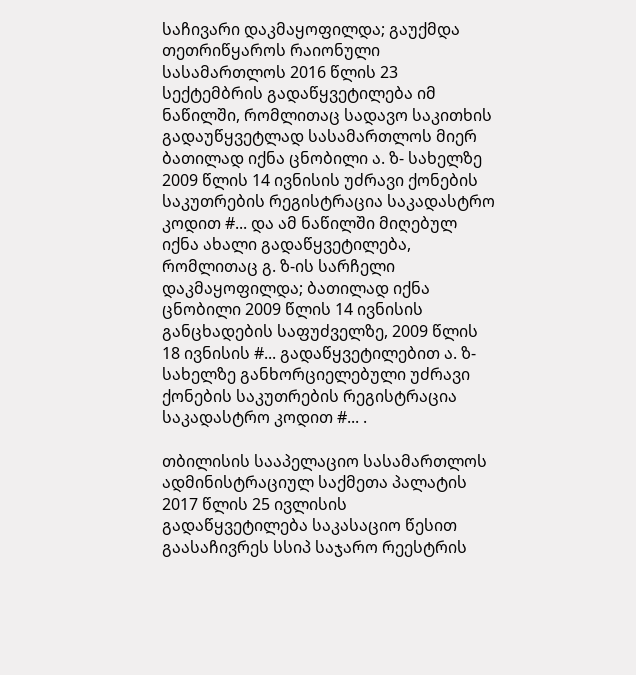საჩივარი დაკმაყოფილდა; გაუქმდა თეთრიწყაროს რაიონული სასამართლოს 2016 წლის 23 სექტემბრის გადაწყვეტილება იმ ნაწილში, რომლითაც სადავო საკითხის გადაუწყვეტლად სასამართლოს მიერ ბათილად იქნა ცნობილი ა. ზ- სახელზე 2009 წლის 14 ივნისის უძრავი ქონების საკუთრების რეგისტრაცია საკადასტრო კოდით #... და ამ ნაწილში მიღებულ იქნა ახალი გადაწყვეტილება, რომლითაც გ. ზ-ის სარჩელი დაკმაყოფილდა; ბათილად იქნა ცნობილი 2009 წლის 14 ივნისის განცხადების საფუძველზე, 2009 წლის 18 ივნისის #... გადაწყვეტილებით ა. ზ- სახელზე განხორციელებული უძრავი ქონების საკუთრების რეგისტრაცია საკადასტრო კოდით #... .

თბილისის სააპელაციო სასამართლოს ადმინისტრაციულ საქმეთა პალატის 2017 წლის 25 ივლისის გადაწყვეტილება საკასაციო წესით გაასაჩივრეს სსიპ საჯარო რეესტრის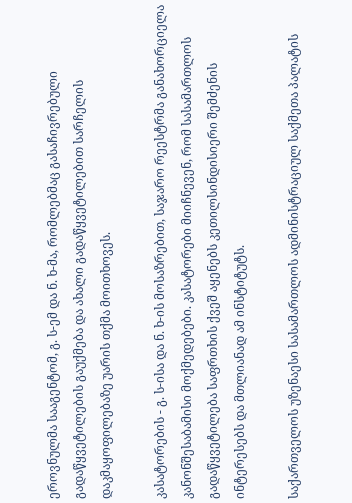ეროვნულმა სააგენტომ, გ. ს-ემ და ნ. ხ-მა, რომლებმაც გასაჩივრებული გადაწყვეტილების გაუქმება და ახალი გადაწყვეტილებით სარჩელის დაკმაყოფილებაზე უარის თქმა მოითხოვეს.

კასატორების - გ. ს-ისა და ნ. ხ-ის მოსაზრებით, საჯარო რეესტრმა განახორციელა კანონშესაბამისი მოქმედებები. კასატორები მიიჩნევენ, რომ სასამართლოს გადაწყვეტილება საფრთხის ქვეშ აყენებს კეთილსინდისიერი შემძენის ინტერესებს და მთლიანად ამ ინსტიტუტს.

საქართველოს უზენაესი სასამართლოს ადმინისტრაციულ საქმეთა პალატის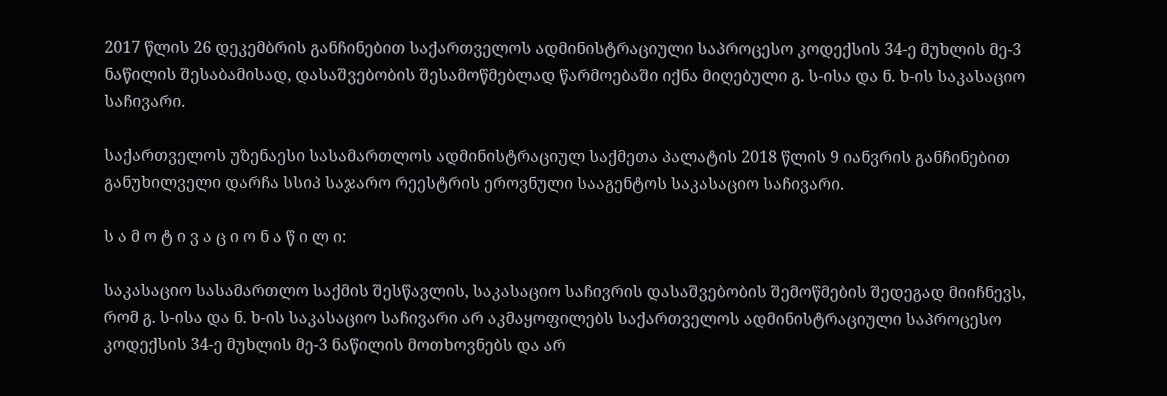2017 წლის 26 დეკემბრის განჩინებით საქართველოს ადმინისტრაციული საპროცესო კოდექსის 34-ე მუხლის მე-3 ნაწილის შესაბამისად, დასაშვებობის შესამოწმებლად წარმოებაში იქნა მიღებული გ. ს-ისა და ნ. ხ-ის საკასაციო საჩივარი.

საქართველოს უზენაესი სასამართლოს ადმინისტრაციულ საქმეთა პალატის 2018 წლის 9 იანვრის განჩინებით განუხილველი დარჩა სსიპ საჯარო რეესტრის ეროვნული სააგენტოს საკასაციო საჩივარი.

ს ა მ ო ტ ი ვ ა ც ი ო ნ ა წ ი ლ ი:

საკასაციო სასამართლო საქმის შესწავლის, საკასაციო საჩივრის დასაშვებობის შემოწმების შედეგად მიიჩნევს, რომ გ. ს-ისა და ნ. ხ-ის საკასაციო საჩივარი არ აკმაყოფილებს საქართველოს ადმინისტრაციული საპროცესო კოდექსის 34-ე მუხლის მე-3 ნაწილის მოთხოვნებს და არ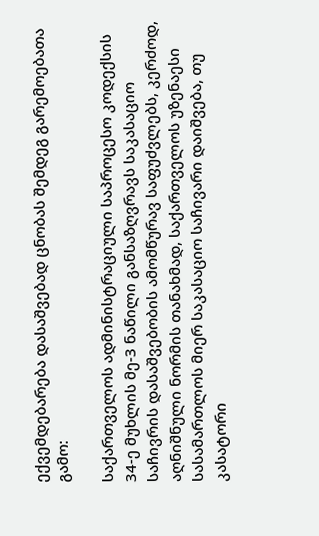ექვემდებარება დასაშვებად ცნობას შემდეგ გარემოებათა გამო:

საქართველოს ადმინისტრაციული საპროცესო კოდექსის 34-ე მუხლის მე-3 ნაწილი განსაზღვრავს საკასაციო საჩივრის დასაშვებობის ამომწურავ საფუძვლებს, კერძოდ, აღნიშნული ნორმის თანახმად, საქართველოს უზენაესი სასამართლოს მიერ საკასაციო საჩივარი დაიშვება, თუ კასატორი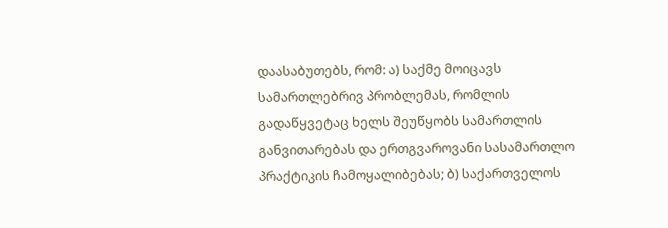დაასაბუთებს, რომ: ა) საქმე მოიცავს სამართლებრივ პრობლემას, რომლის გადაწყვეტაც ხელს შეუწყობს სამართლის განვითარებას და ერთგვაროვანი სასამართლო პრაქტიკის ჩამოყალიბებას; ბ) საქართველოს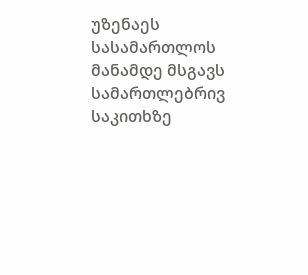უზენაეს სასამართლოს მანამდე მსგავს სამართლებრივ საკითხზე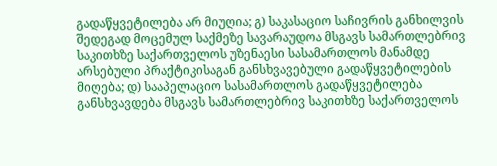გადაწყვეტილება არ მიუღია; გ) საკასაციო საჩივრის განხილვის შედეგად მოცემულ საქმეზე სავარაუდოა მსგავს სამართლებრივ საკითხზე საქართველოს უზენაესი სასამართლოს მანამდე არსებული პრაქტიკისაგან განსხვავებული გადაწყვეტილების მიღება; დ) სააპელაციო სასამართლოს გადაწყვეტილება განსხვავდება მსგავს სამართლებრივ საკითხზე საქართველოს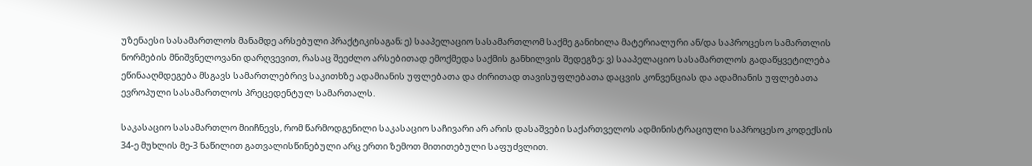უზენაესი სასამართლოს მანამდე არსებული პრაქტიკისაგან; ე) სააპელაციო სასამართლომ საქმე განიხილა მატერიალური ან/და საპროცესო სამართლის ნორმების მნიშვნელოვანი დარღვევით, რასაც შეეძლო არსებითად ემოქმედა საქმის განხილვის შედეგზე; ვ) სააპელაციო სასამართლოს გადაწყვეტილება ეწინააღმდეგება მსგავს სამართლებრივ საკითხზე ადამიანის უფლებათა და ძირითად თავისუფლებათა დაცვის კონვენციას და ადამიანის უფლებათა ევროპული სასამართლოს პრეცედენტულ სამართალს.

საკასაციო სასამართლო მიიჩნევს, რომ წარმოდგენილი საკასაციო საჩივარი არ არის დასაშვები საქართველოს ადმინისტრაციული საპროცესო კოდექსის 34-ე მუხლის მე-3 ნაწილით გათვალისწინებული არც ერთი ზემოთ მითითებული საფუძვლით.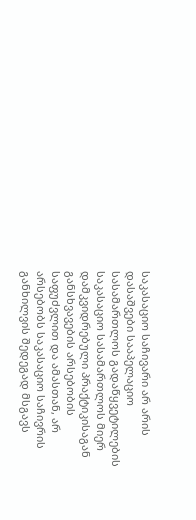საკასაციო საჩივარი არ არის დასაშვები სააპელაციო სასამართლოს გადაწყვეტილების საკასაციო სასამართლოს მიერ დამკვიდრებული პრაქტიკისაგან განსხვავების არსებობის საფუძვლით და ამასთან, არ არსებობს საკასაციო საჩივრის განხილვის შედეგად მსგავს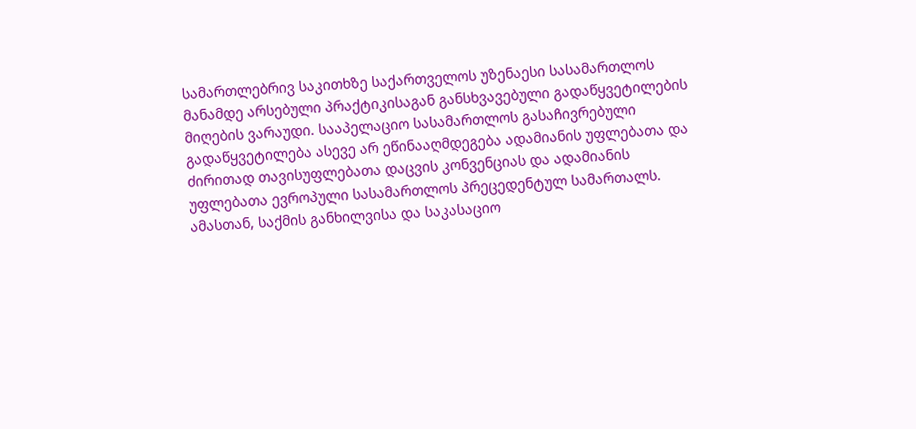სამართლებრივ საკითხზე საქართველოს უზენაესი სასამართლოს მანამდე არსებული პრაქტიკისაგან განსხვავებული გადაწყვეტილების მიღების ვარაუდი. სააპელაციო სასამართლოს გასაჩივრებული გადაწყვეტილება ასევე არ ეწინააღმდეგება ადამიანის უფლებათა და ძირითად თავისუფლებათა დაცვის კონვენციას და ადამიანის უფლებათა ევროპული სასამართლოს პრეცედენტულ სამართალს. ამასთან, საქმის განხილვისა და საკასაციო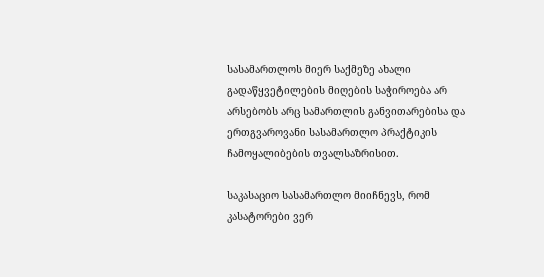სასამართლოს მიერ საქმეზე ახალი გადაწყვეტილების მიღების საჭიროება არ არსებობს არც სამართლის განვითარებისა და ერთგვაროვანი სასამართლო პრაქტიკის ჩამოყალიბების თვალსაზრისით.

საკასაციო სასამართლო მიიჩნევს, რომ კასატორები ვერ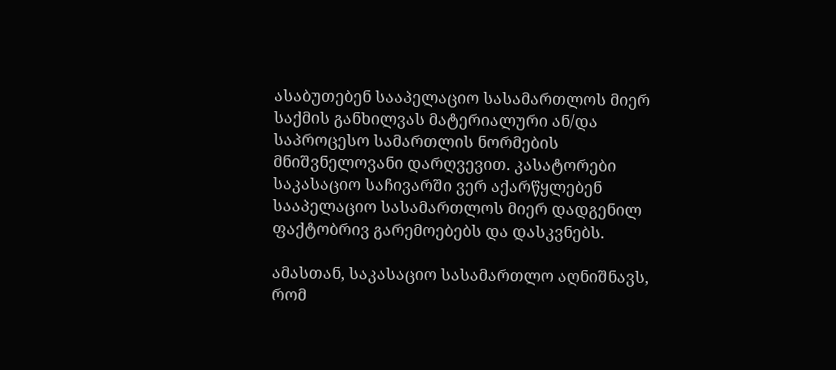ასაბუთებენ სააპელაციო სასამართლოს მიერ საქმის განხილვას მატერიალური ან/და საპროცესო სამართლის ნორმების მნიშვნელოვანი დარღვევით. კასატორები საკასაციო საჩივარში ვერ აქარწყლებენ სააპელაციო სასამართლოს მიერ დადგენილ ფაქტობრივ გარემოებებს და დასკვნებს.

ამასთან, საკასაციო სასამართლო აღნიშნავს, რომ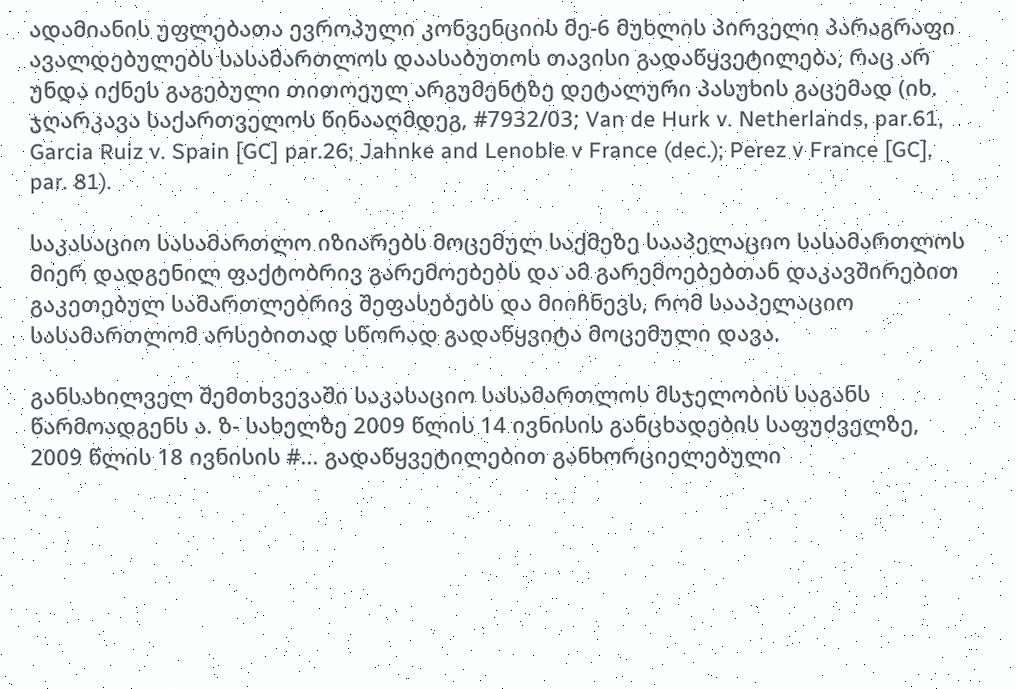ადამიანის უფლებათა ევროპული კონვენციის მე-6 მუხლის პირველი პარაგრაფი ავალდებულებს სასამართლოს დაასაბუთოს თავისი გადაწყვეტილება, რაც არ უნდა იქნეს გაგებული თითოეულ არგუმენტზე დეტალური პასუხის გაცემად (იხ. ჯღარკავა საქართველოს წინააღმდეგ, #7932/03; Van de Hurk v. Netherlands, par.61, Garcia Ruiz v. Spain [GC] par.26; Jahnke and Lenoble v France (dec.); Perez v France [GC], par. 81).

საკასაციო სასამართლო იზიარებს მოცემულ საქმეზე სააპელაციო სასამართლოს მიერ დადგენილ ფაქტობრივ გარემოებებს და ამ გარემოებებთან დაკავშირებით გაკეთებულ სამართლებრივ შეფასებებს და მიიჩნევს, რომ სააპელაციო სასამართლომ არსებითად სწორად გადაწყვიტა მოცემული დავა.

განსახილველ შემთხვევაში საკასაციო სასამართლოს მსჯელობის საგანს წარმოადგენს ა. ზ- სახელზე 2009 წლის 14 ივნისის განცხადების საფუძველზე, 2009 წლის 18 ივნისის #... გადაწყვეტილებით განხორციელებული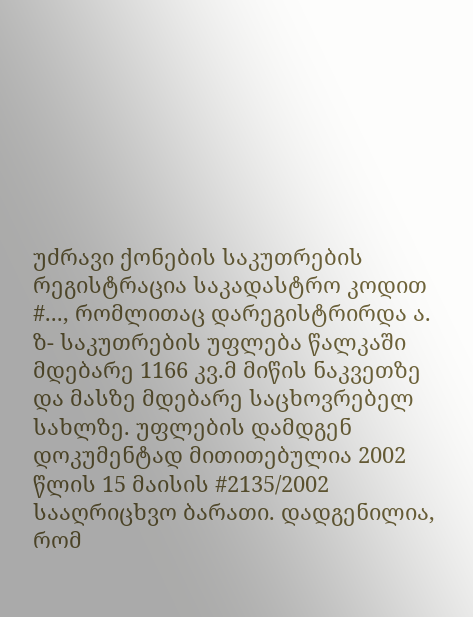უძრავი ქონების საკუთრების რეგისტრაცია საკადასტრო კოდით #..., რომლითაც დარეგისტრირდა ა. ზ- საკუთრების უფლება წალკაში მდებარე 1166 კვ.მ მიწის ნაკვეთზე და მასზე მდებარე საცხოვრებელ სახლზე. უფლების დამდგენ დოკუმენტად მითითებულია 2002 წლის 15 მაისის #2135/2002 სააღრიცხვო ბარათი. დადგენილია, რომ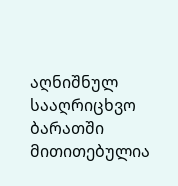აღნიშნულ სააღრიცხვო ბარათში მითითებულია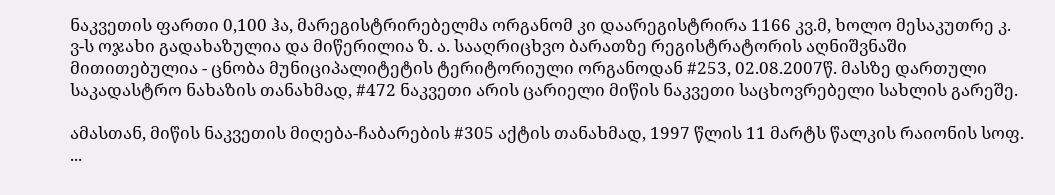ნაკვეთის ფართი 0,100 ჰა, მარეგისტრირებელმა ორგანომ კი დაარეგისტრირა 1166 კვ.მ, ხოლო მესაკუთრე კ. ვ-ს ოჯახი გადახაზულია და მიწერილია ზ. ა. სააღრიცხვო ბარათზე რეგისტრატორის აღნიშვნაში მითითებულია - ცნობა მუნიციპალიტეტის ტერიტორიული ორგანოდან #253, 02.08.2007წ. მასზე დართული საკადასტრო ნახაზის თანახმად, #472 ნაკვეთი არის ცარიელი მიწის ნაკვეთი საცხოვრებელი სახლის გარეშე.

ამასთან, მიწის ნაკვეთის მიღება-ჩაბარების #305 აქტის თანახმად, 1997 წლის 11 მარტს წალკის რაიონის სოფ. ...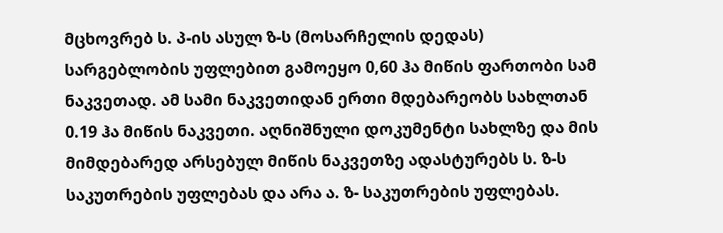მცხოვრებ ს. პ-ის ასულ ზ-ს (მოსარჩელის დედას) სარგებლობის უფლებით გამოეყო 0,60 ჰა მიწის ფართობი სამ ნაკვეთად. ამ სამი ნაკვეთიდან ერთი მდებარეობს სახლთან 0.19 ჰა მიწის ნაკვეთი. აღნიშნული დოკუმენტი სახლზე და მის მიმდებარედ არსებულ მიწის ნაკვეთზე ადასტურებს ს. ზ-ს საკუთრების უფლებას და არა ა. ზ- საკუთრების უფლებას.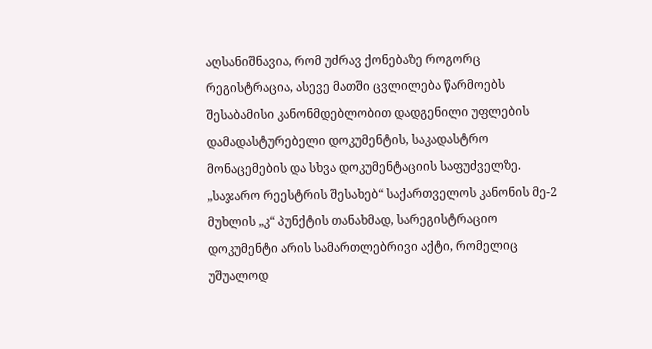აღსანიშნავია, რომ უძრავ ქონებაზე როგორც რეგისტრაცია, ასევე მათში ცვლილება წარმოებს შესაბამისი კანონმდებლობით დადგენილი უფლების დამადასტურებელი დოკუმენტის, საკადასტრო მონაცემების და სხვა დოკუმენტაციის საფუძველზე. „საჯარო რეესტრის შესახებ“ საქართველოს კანონის მე-2 მუხლის „კ“ პუნქტის თანახმად, სარეგისტრაციო დოკუმენტი არის სამართლებრივი აქტი, რომელიც უშუალოდ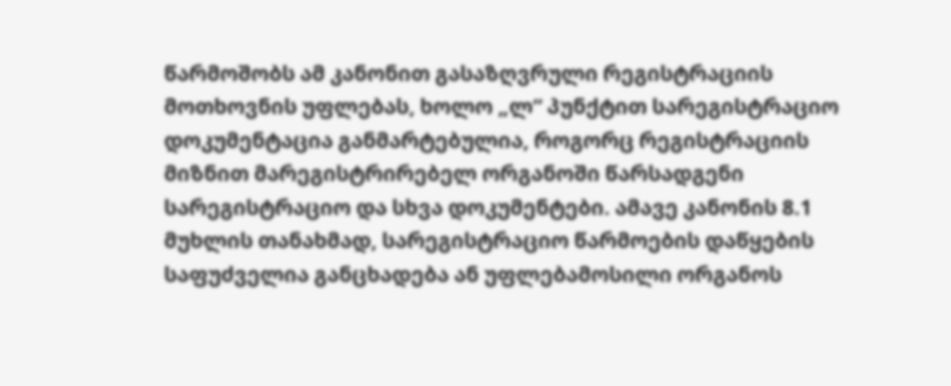წარმოშობს ამ კანონით გასაზღვრული რეგისტრაციის მოთხოვნის უფლებას, ხოლო „ლ“ პუნქტით სარეგისტრაციო დოკუმენტაცია განმარტებულია, როგორც რეგისტრაციის მიზნით მარეგისტრირებელ ორგანოში წარსადგენი სარეგისტრაციო და სხვა დოკუმენტები. ამავე კანონის 8.1 მუხლის თანახმად, სარეგისტრაციო წარმოების დაწყების საფუძველია განცხადება ან უფლებამოსილი ორგანოს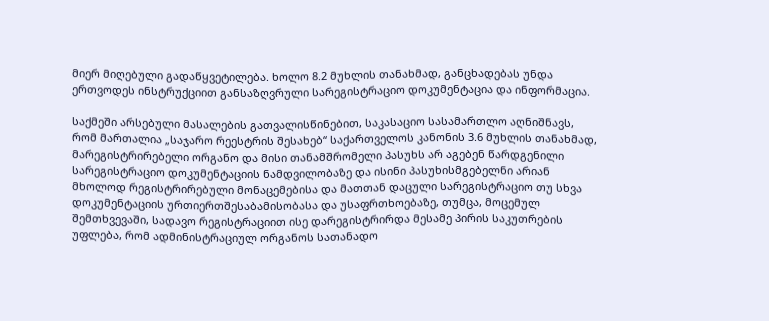მიერ მიღებული გადაწყვეტილება. ხოლო 8.2 მუხლის თანახმად, განცხადებას უნდა ერთვოდეს ინსტრუქციით განსაზღვრული სარეგისტრაციო დოკუმენტაცია და ინფორმაცია.

საქმეში არსებული მასალების გათვალისწინებით, საკასაციო სასამართლო აღნიშნავს, რომ მართალია „საჯარო რეესტრის შესახებ“ საქართველოს კანონის 3.6 მუხლის თანახმად, მარეგისტრირებელი ორგანო და მისი თანამშრომელი პასუხს არ აგებენ წარდგენილი სარეგისტრაციო დოკუმენტაციის ნამდვილობაზე და ისინი პასუხისმგებელნი არიან მხოლოდ რეგისტრირებული მონაცემებისა და მათთან დაცული სარეგისტრაციო თუ სხვა დოკუმენტაციის ურთიერთშესაბამისობასა და უსაფრთხოებაზე, თუმცა, მოცემულ შემთხვევაში, სადავო რეგისტრაციით ისე დარეგისტრირდა მესამე პირის საკუთრების უფლება, რომ ადმინისტრაციულ ორგანოს სათანადო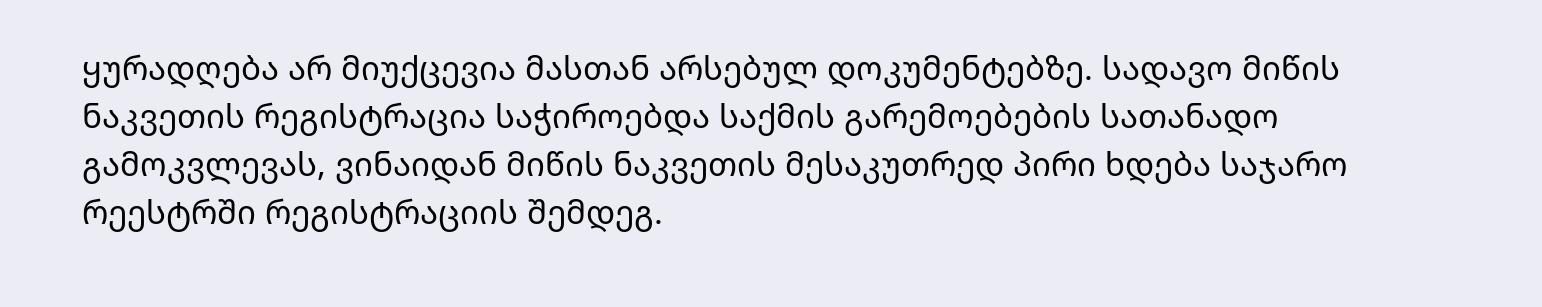ყურადღება არ მიუქცევია მასთან არსებულ დოკუმენტებზე. სადავო მიწის ნაკვეთის რეგისტრაცია საჭიროებდა საქმის გარემოებების სათანადო გამოკვლევას, ვინაიდან მიწის ნაკვეთის მესაკუთრედ პირი ხდება საჯარო რეესტრში რეგისტრაციის შემდეგ.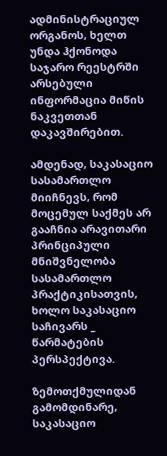ადმინისტრაციულ ორგანოს, ხელთ უნდა ჰქონოდა საჯარო რეესტრში არსებული ინფორმაცია მიწის ნაკვეთთან დაკავშირებით.

ამდენად, საკასაციო სასამართლო მიიჩნევს, რომ მოცემულ საქმეს არ გააჩნია არავითარი პრინციპული მნიშვნელობა სასამართლო პრაქტიკისათვის, ხოლო საკასაციო საჩივარს _ წარმატების პერსპექტივა.

ზემოთქმულიდან გამომდინარე, საკასაციო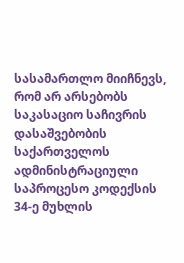სასამართლო მიიჩნევს, რომ არ არსებობს საკასაციო საჩივრის დასაშვებობის საქართველოს ადმინისტრაციული საპროცესო კოდექსის 34-ე მუხლის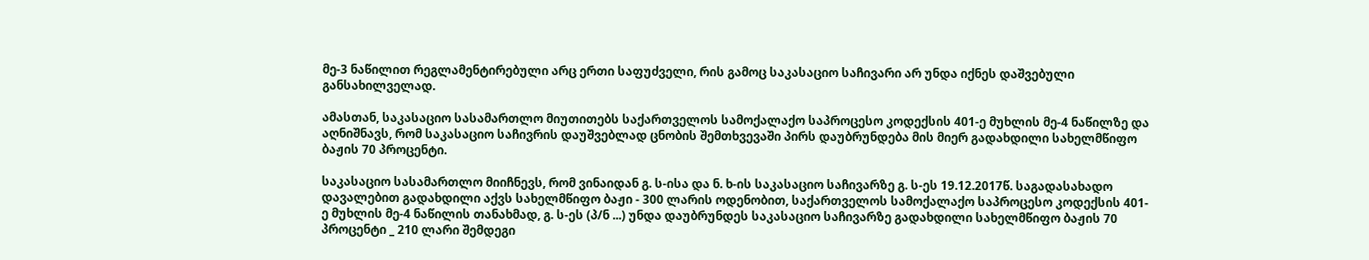მე-3 ნაწილით რეგლამენტირებული არც ერთი საფუძველი, რის გამოც საკასაციო საჩივარი არ უნდა იქნეს დაშვებული განსახილველად.

ამასთან, საკასაციო სასამართლო მიუთითებს საქართველოს სამოქალაქო საპროცესო კოდექსის 401-ე მუხლის მე-4 ნაწილზე და აღნიშნავს, რომ საკასაციო საჩივრის დაუშვებლად ცნობის შემთხვევაში პირს დაუბრუნდება მის მიერ გადახდილი სახელმწიფო ბაჟის 70 პროცენტი.

საკასაციო სასამართლო მიიჩნევს, რომ ვინაიდან გ. ს-ისა და ნ. ხ-ის საკასაციო საჩივარზე გ. ს-ეს 19.12.2017წ. საგადასახადო დავალებით გადახდილი აქვს სახელმწიფო ბაჟი - 300 ლარის ოდენობით, საქართველოს სამოქალაქო საპროცესო კოდექსის 401-ე მუხლის მე-4 ნაწილის თანახმად, გ. ს-ეს (პ/ნ ...) უნდა დაუბრუნდეს საკასაციო საჩივარზე გადახდილი სახელმწიფო ბაჟის 70 პროცენტი _ 210 ლარი შემდეგი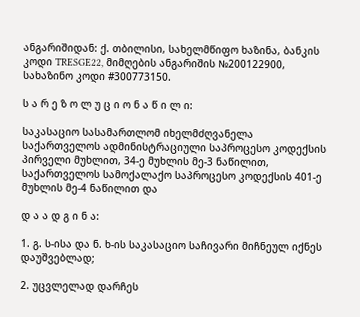ანგარიშიდან: ქ. თბილისი, სახელმწიფო ხაზინა, ბანკის კოდი TRESGE22, მიმღების ანგარიშის №200122900, სახაზინო კოდი #300773150.

ს ა რ ე ზ ო ლ უ ც ი ო ნ ა წ ი ლ ი:

საკასაციო სასამართლომ იხელმძღვანელა საქართველოს ადმინისტრაციული საპროცესო კოდექსის პირველი მუხლით, 34-ე მუხლის მე-3 ნაწილით, საქართველოს სამოქალაქო საპროცესო კოდექსის 401-ე მუხლის მე-4 ნაწილით და

დ ა ა დ გ ი ნ ა:

1. გ. ს-ისა და ნ. ხ-ის საკასაციო საჩივარი მიჩნეულ იქნეს დაუშვებლად;

2. უცვლელად დარჩეს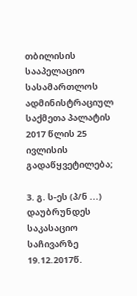თბილისის სააპელაციო სასამართლოს ადმინისტრაციულ საქმეთა პალატის 2017 წლის 25 ივლისის გადაწყვეტილება;

3. გ. ს-ეს (პ/ნ ...) დაუბრუნდეს საკასაციო საჩივარზე 19.12.2017წ.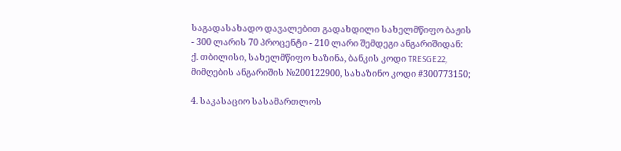საგადასახადო დავალებით გადახდილი სახელმწიფო ბაჟის - 300 ლარის 70 პროცენტი - 210 ლარი შემდეგი ანგარიშიდან: ქ. თბილისი, სახელმწიფო ხაზინა, ბანკის კოდი TRESGE22, მიმღების ანგარიშის №200122900, სახაზინო კოდი #300773150;

4. საკასაციო სასამართლოს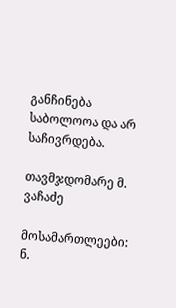განჩინება საბოლოოა და არ საჩივრდება.

თავმჯდომარე მ. ვაჩაძე

მოსამართლეები: ნ.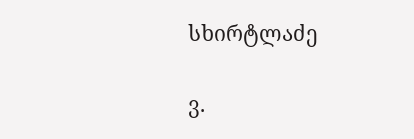სხირტლაძე

ვ.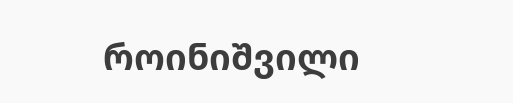როინიშვილი